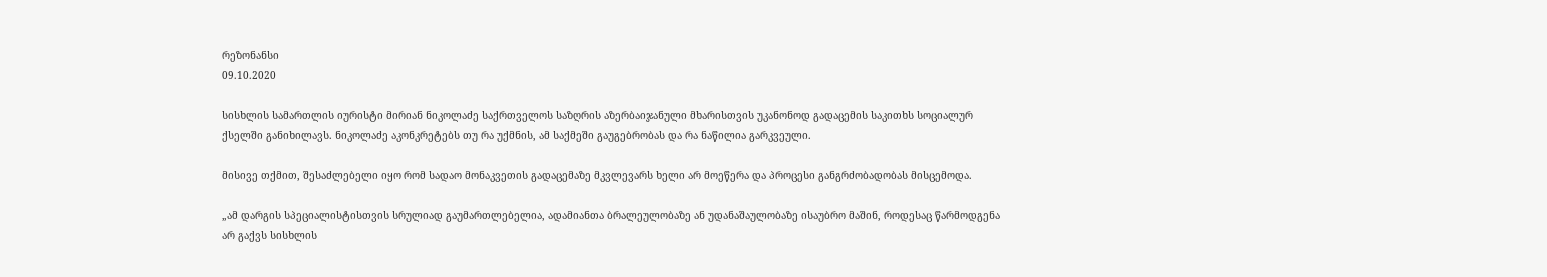რეზონანსი
09.10.2020

სისხლის სამართლის იურისტი მირიან ნიკოლაძე საქრთველოს საზღრის აზერბაიჯანული მხარისთვის უკანონოდ გადაცემის საკითხს სოციალურ ქსელში განიხილავს. ნიკოლაძე აკონკრეტებს თუ რა უქმნის, ამ საქმეში გაუგებრობას და რა ნაწილია გარკვეული.

მისივე თქმით, შესაძლებელი იყო რომ სადაო მონაკვეთის გადაცემაზე მკვლევარს ხელი არ მოეწერა და პროცესი განგრძობადობას მისცემოდა.

„ამ დარგის სპეციალისტისთვის სრულიად გაუმართლებელია, ადამიანთა ბრალეულობაზე ან უდანაშაულობაზე ისაუბრო მაშინ, როდესაც წარმოდგენა არ გაქვს სისხლის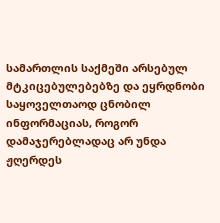სამართლის საქმეში არსებულ მტკიცებულებებზე და ეყრდნობი საყოველთაოდ ცნობილ ინფორმაციას, როგორ დამაჯერებლადაც არ უნდა ჟღერდეს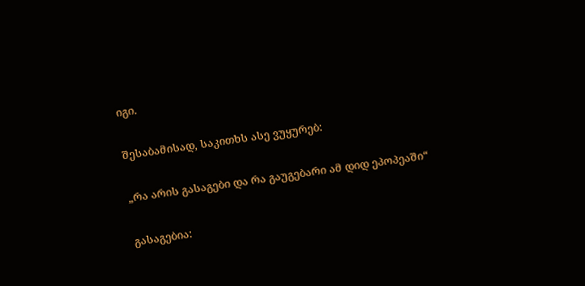იგი.

შესაბამისად, საკითხს ასე ვუყურებ:

„რა არის გასაგები და რა გაუგებარი ამ დიდ ეპოპეაში“

გასაგებია: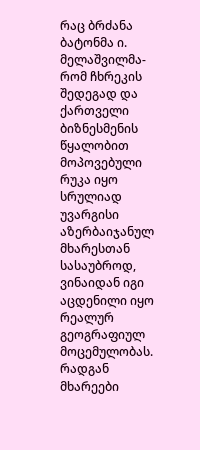რაც ბრძანა ბატონმა ი. მელაშვილმა-რომ ჩხრეკის შედეგად და ქართველი ბიზნესმენის წყალობით მოპოვებული რუკა იყო სრულიად უვარგისი აზერბაიჯანულ მხარესთან სასაუბროდ, ვინაიდან იგი აცდენილი იყო რეალურ გეოგრაფიულ მოცემულობას. რადგან მხარეები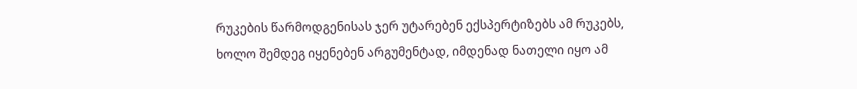რუკების წარმოდგენისას ჯერ უტარებენ ექსპერტიზებს ამ რუკებს, ხოლო შემდეგ იყენებენ არგუმენტად, იმდენად ნათელი იყო ამ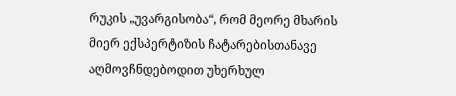რუკის „უვარგისობა“, რომ მეორე მხარის მიერ ექსპერტიზის ჩატარებისთანავე აღმოვჩნდებოდით უხერხულ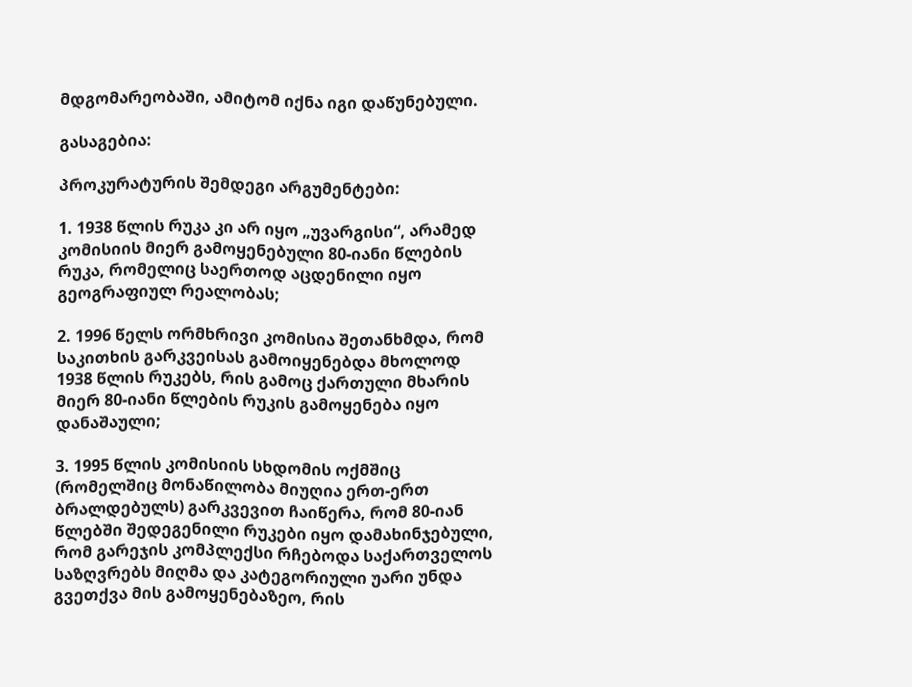მდგომარეობაში, ამიტომ იქნა იგი დაწუნებული.

გასაგებია:

პროკურატურის შემდეგი არგუმენტები:

1. 1938 წლის რუკა კი არ იყო „უვარგისი“, არამედ კომისიის მიერ გამოყენებული 80-იანი წლების რუკა, რომელიც საერთოდ აცდენილი იყო გეოგრაფიულ რეალობას;

2. 1996 წელს ორმხრივი კომისია შეთანხმდა, რომ საკითხის გარკვეისას გამოიყენებდა მხოლოდ 1938 წლის რუკებს, რის გამოც ქართული მხარის მიერ 80-იანი წლების რუკის გამოყენება იყო დანაშაული;

3. 1995 წლის კომისიის სხდომის ოქმშიც (რომელშიც მონაწილობა მიუღია ერთ-ერთ ბრალდებულს) გარკვევით ჩაიწერა, რომ 80-იან წლებში შედეგენილი რუკები იყო დამახინჯებული, რომ გარეჯის კომპლექსი რჩებოდა საქართველოს საზღვრებს მიღმა და კატეგორიული უარი უნდა გვეთქვა მის გამოყენებაზეო, რის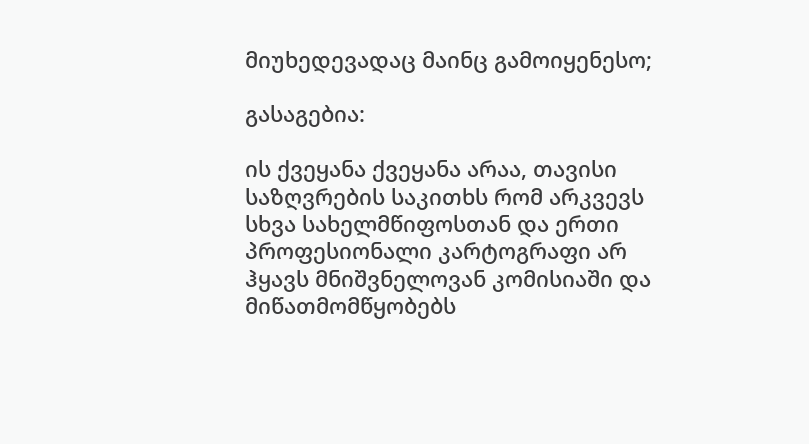მიუხედევადაც მაინც გამოიყენესო;

გასაგებია:

ის ქვეყანა ქვეყანა არაა, თავისი საზღვრების საკითხს რომ არკვევს სხვა სახელმწიფოსთან და ერთი პროფესიონალი კარტოგრაფი არ ჰყავს მნიშვნელოვან კომისიაში და მიწათმომწყობებს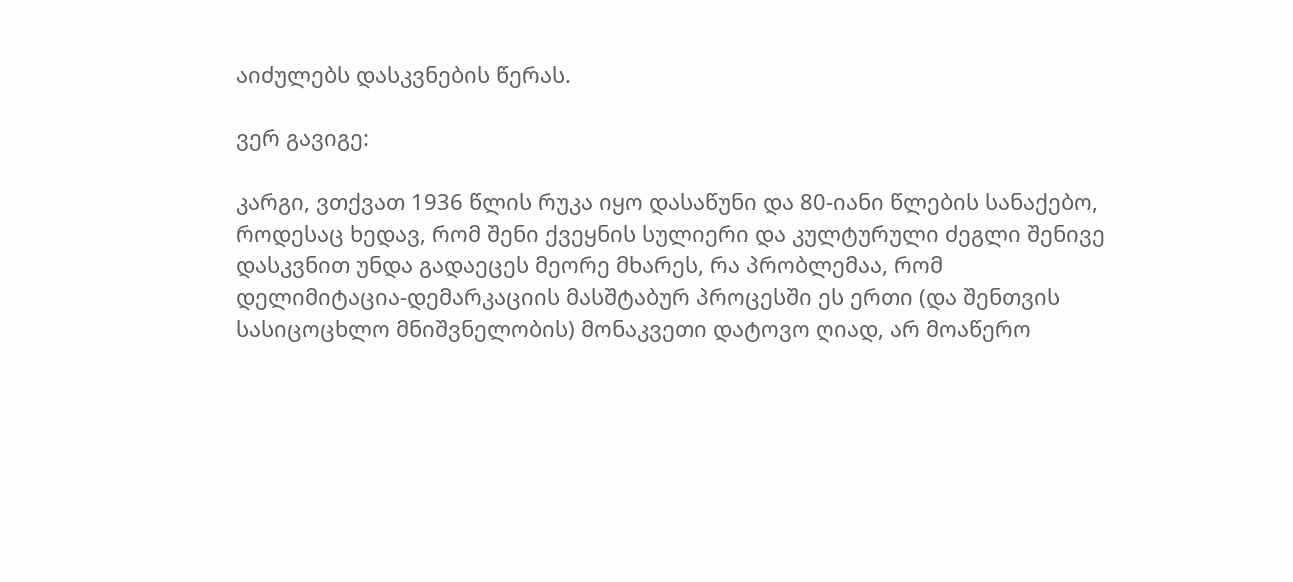აიძულებს დასკვნების წერას.

ვერ გავიგე:

კარგი, ვთქვათ 1936 წლის რუკა იყო დასაწუნი და 80-იანი წლების სანაქებო, როდესაც ხედავ, რომ შენი ქვეყნის სულიერი და კულტურული ძეგლი შენივე დასკვნით უნდა გადაეცეს მეორე მხარეს, რა პრობლემაა, რომ დელიმიტაცია-დემარკაციის მასშტაბურ პროცესში ეს ერთი (და შენთვის სასიცოცხლო მნიშვნელობის) მონაკვეთი დატოვო ღიად, არ მოაწერო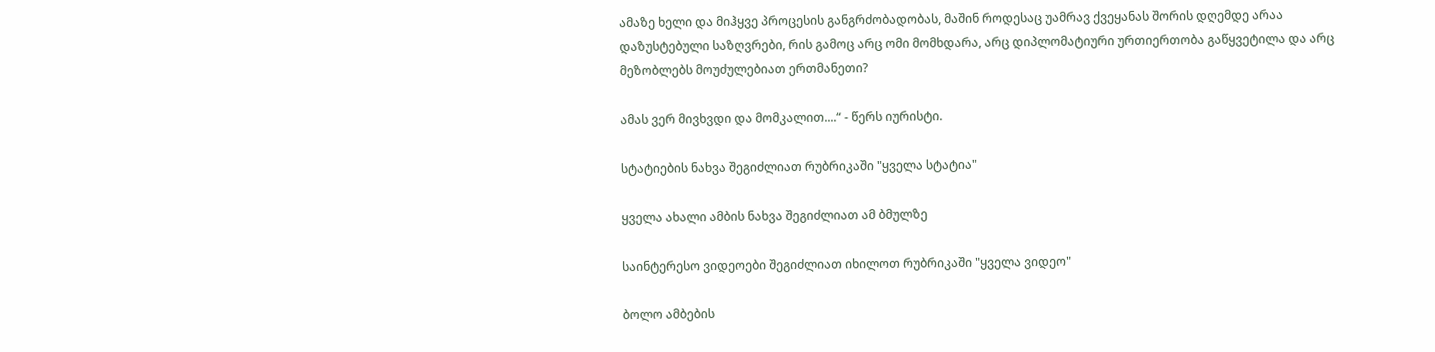ამაზე ხელი და მიჰყვე პროცესის განგრძობადობას, მაშინ როდესაც უამრავ ქვეყანას შორის დღემდე არაა დაზუსტებული საზღვრები, რის გამოც არც ომი მომხდარა, არც დიპლომატიური ურთიერთობა გაწყვეტილა და არც მეზობლებს მოუძულებიათ ერთმანეთი?

ამას ვერ მივხვდი და მომკალით....“ - წერს იურისტი.

სტატიების ნახვა შეგიძლიათ რუბრიკაში "ყველა სტატია"

ყველა ახალი ამბის ნახვა შეგიძლიათ ამ ბმულზე

საინტერესო ვიდეოები შეგიძლიათ იხილოთ რუბრიკაში "ყველა ვიდეო"

ბოლო ამბების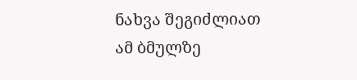ნახვა შეგიძლიათ ამ ბმულზე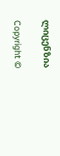ლიცენზია

Copyright ©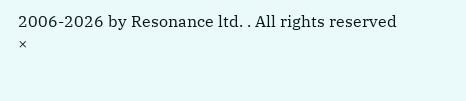2006-2026 by Resonance ltd. . All rights reserved
×